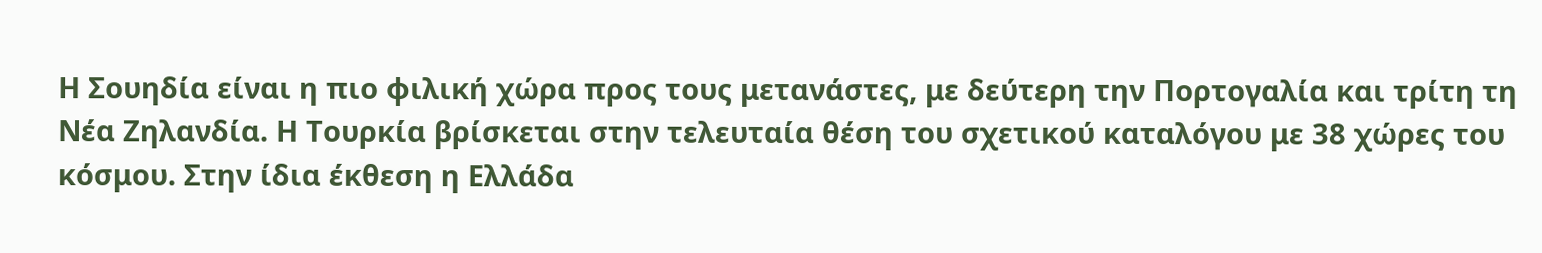Η Σουηδία είναι η πιο φιλική χώρα προς τους μετανάστες, με δεύτερη την Πορτογαλία και τρίτη τη Νέα Ζηλανδία. Η Τουρκία βρίσκεται στην τελευταία θέση του σχετικού καταλόγου με 38 χώρες του κόσμου. Στην ίδια έκθεση η Ελλάδα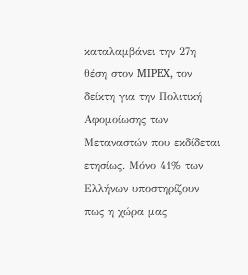καταλαμβάνει την 27η θέση στον MIPEX, τον δείκτη για την Πολιτική Αφομοίωσης των Μεταναστών που εκδίδεται ετησίως. Μόνο 41% των Ελλήνων υποστηρίζουν πως η χώρα μας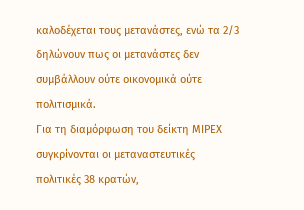καλοδέχεται τους μετανάστες, ενώ τα 2/3 δηλώνουν πως οι μετανάστες δεν συμβάλλουν ούτε οικονομικά ούτε πολιτισμικά.
Για τη διαμόρφωση του δείκτη ΜΙΡΕΧ συγκρίνονται οι μεταναστευτικές πολιτικές 38 κρατών,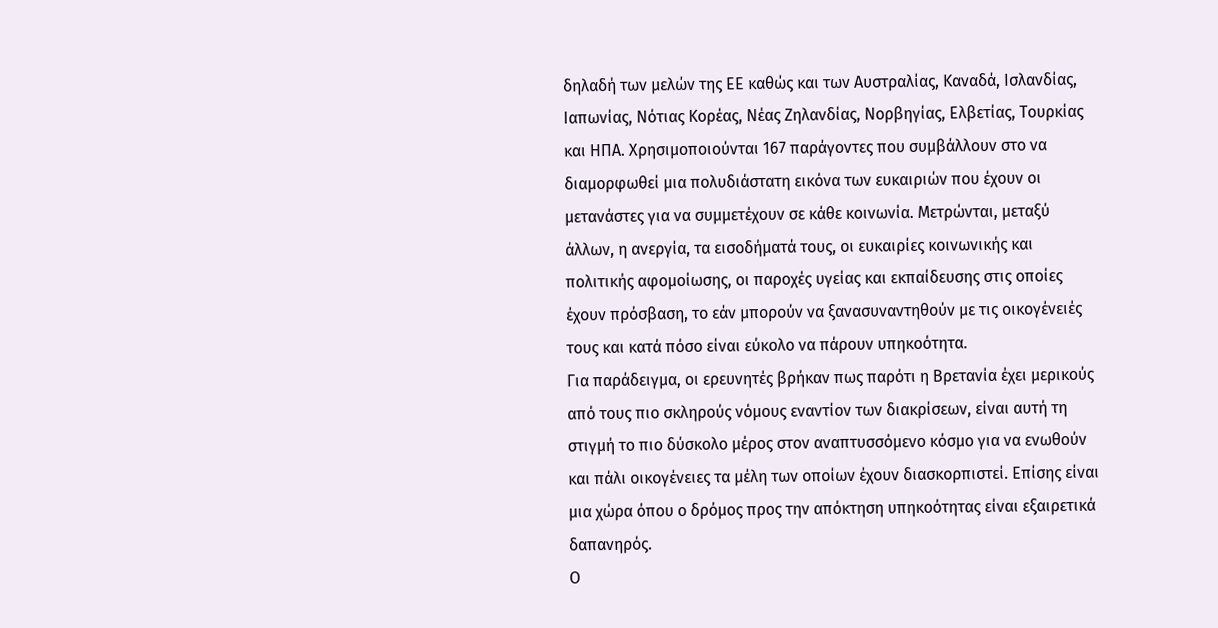δηλαδή των μελών της ΕΕ καθώς και των Αυστραλίας, Καναδά, Ισλανδίας, Ιαπωνίας, Νότιας Κορέας, Νέας Ζηλανδίας, Νορβηγίας, Ελβετίας, Τουρκίας και ΗΠΑ. Χρησιμοποιούνται 167 παράγοντες που συμβάλλουν στο να διαμορφωθεί μια πολυδιάστατη εικόνα των ευκαιριών που έχουν οι μετανάστες για να συμμετέχουν σε κάθε κοινωνία. Μετρώνται, μεταξύ άλλων, η ανεργία, τα εισοδήματά τους, οι ευκαιρίες κοινωνικής και πολιτικής αφομοίωσης, οι παροχές υγείας και εκπαίδευσης στις οποίες έχουν πρόσβαση, το εάν μπορούν να ξανασυναντηθούν με τις οικογένειές τους και κατά πόσο είναι εύκολο να πάρουν υπηκοότητα.
Για παράδειγμα, οι ερευνητές βρήκαν πως παρότι η Βρετανία έχει μερικούς από τους πιο σκληρούς νόμους εναντίον των διακρίσεων, είναι αυτή τη στιγμή το πιο δύσκολο μέρος στον αναπτυσσόμενο κόσμο για να ενωθούν και πάλι οικογένειες τα μέλη των οποίων έχουν διασκορπιστεί. Επίσης είναι μια χώρα όπου ο δρόμος προς την απόκτηση υπηκοότητας είναι εξαιρετικά δαπανηρός.
Ο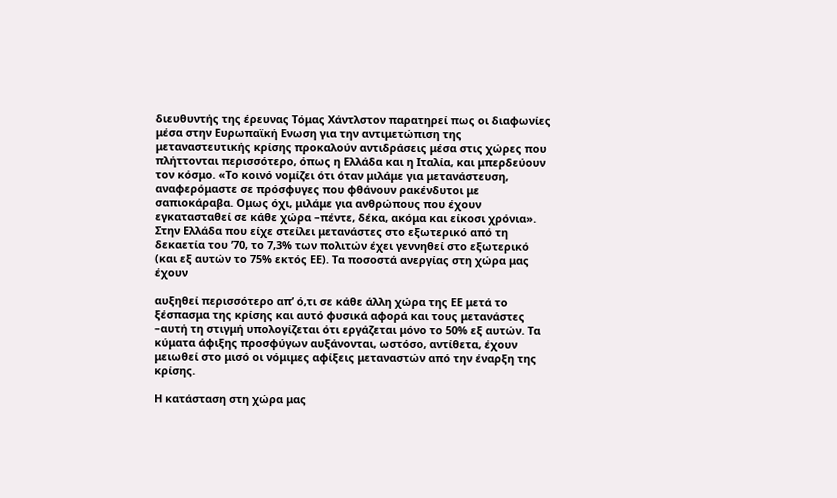διευθυντής της έρευνας Τόμας Χάντλστον παρατηρεί πως οι διαφωνίες μέσα στην Ευρωπαϊκή Ενωση για την αντιμετώπιση της μεταναστευτικής κρίσης προκαλούν αντιδράσεις μέσα στις χώρες που πλήττονται περισσότερο, όπως η Ελλάδα και η Ιταλία, και μπερδεύουν τον κόσμο. «Το κοινό νομίζει ότι όταν μιλάμε για μετανάστευση, αναφερόμαστε σε πρόσφυγες που φθάνουν ρακένδυτοι με σαπιοκάραβα. Ομως όχι, μιλάμε για ανθρώπους που έχουν εγκατασταθεί σε κάθε χώρα –πέντε, δέκα, ακόμα και είκοσι χρόνια».
Στην Ελλάδα που είχε στείλει μετανάστες στο εξωτερικό από τη δεκαετία του ’70, το 7,3% των πολιτών έχει γεννηθεί στο εξωτερικό (και εξ αυτών το 75% εκτός ΕΕ). Τα ποσοστά ανεργίας στη χώρα μας έχουν

αυξηθεί περισσότερο απ’ ό,τι σε κάθε άλλη χώρα της ΕΕ μετά το ξέσπασμα της κρίσης και αυτό φυσικά αφορά και τους μετανάστες –αυτή τη στιγμή υπολογίζεται ότι εργάζεται μόνο το 50% εξ αυτών. Τα κύματα άφιξης προσφύγων αυξάνονται, ωστόσο, αντίθετα, έχουν μειωθεί στο μισό οι νόμιμες αφίξεις μεταναστών από την έναρξη της κρίσης.

Η κατάσταση στη χώρα μας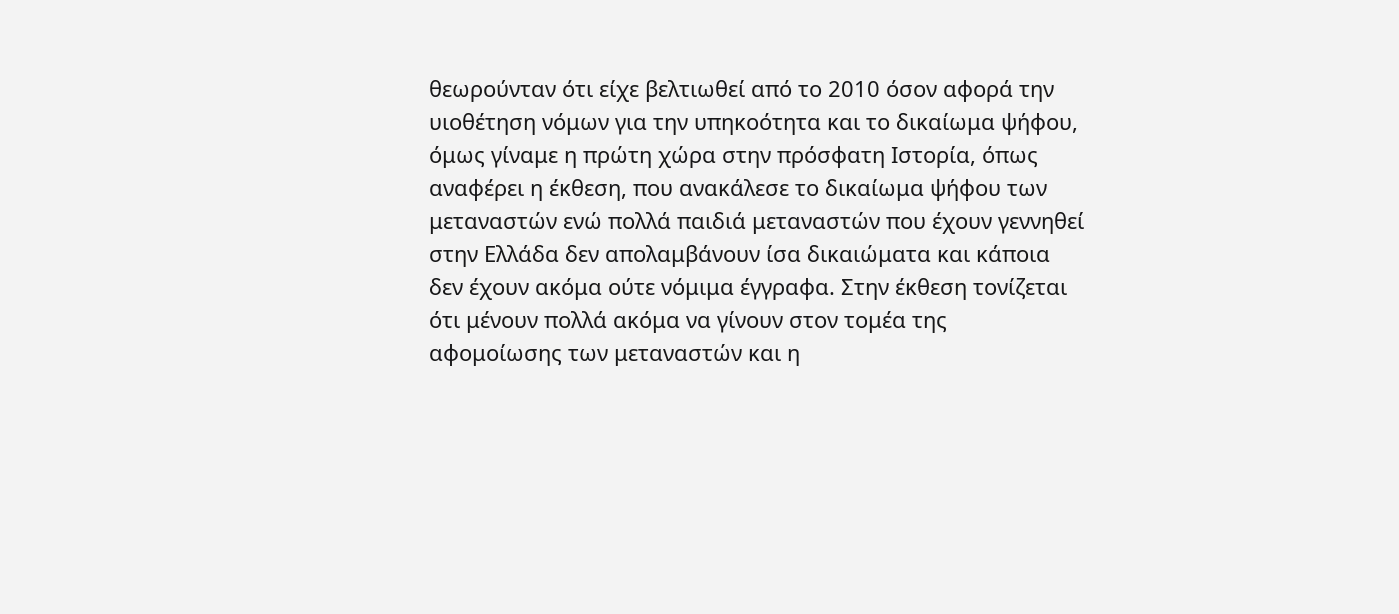θεωρούνταν ότι είχε βελτιωθεί από το 2010 όσον αφορά την υιοθέτηση νόμων για την υπηκοότητα και το δικαίωμα ψήφου, όμως γίναμε η πρώτη χώρα στην πρόσφατη Ιστορία, όπως αναφέρει η έκθεση, που ανακάλεσε το δικαίωμα ψήφου των μεταναστών ενώ πολλά παιδιά μεταναστών που έχουν γεννηθεί στην Ελλάδα δεν απολαμβάνουν ίσα δικαιώματα και κάποια δεν έχουν ακόμα ούτε νόμιμα έγγραφα. Στην έκθεση τονίζεται ότι μένουν πολλά ακόμα να γίνουν στον τομέα της αφομοίωσης των μεταναστών και η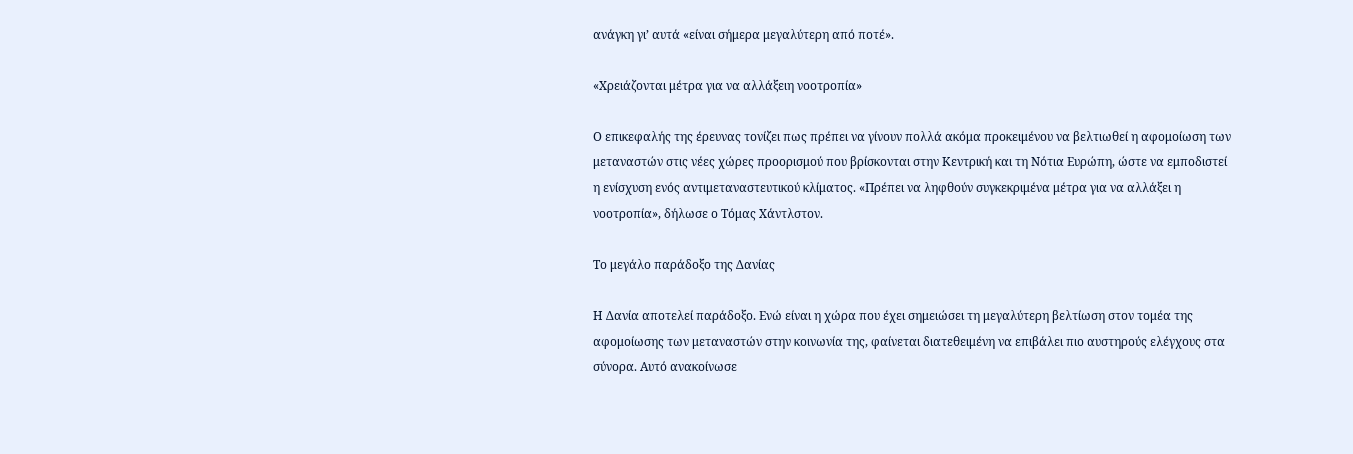ανάγκη γι’ αυτά «είναι σήμερα μεγαλύτερη από ποτέ».

«Χρειάζονται μέτρα για να αλλάξειη νοοτροπία»

Ο επικεφαλής της έρευνας τονίζει πως πρέπει να γίνουν πολλά ακόμα προκειμένου να βελτιωθεί η αφομοίωση των μεταναστών στις νέες χώρες προορισμού που βρίσκονται στην Κεντρική και τη Νότια Ευρώπη, ώστε να εμποδιστεί η ενίσχυση ενός αντιμεταναστευτικού κλίματος. «Πρέπει να ληφθούν συγκεκριμένα μέτρα για να αλλάξει η νοοτροπία», δήλωσε ο Τόμας Χάντλστον.

Το μεγάλο παράδοξο της Δανίας

Η Δανία αποτελεί παράδοξο. Ενώ είναι η χώρα που έχει σημειώσει τη μεγαλύτερη βελτίωση στον τομέα της αφομοίωσης των μεταναστών στην κοινωνία της, φαίνεται διατεθειμένη να επιβάλει πιο αυστηρούς ελέγχους στα σύνορα. Αυτό ανακοίνωσε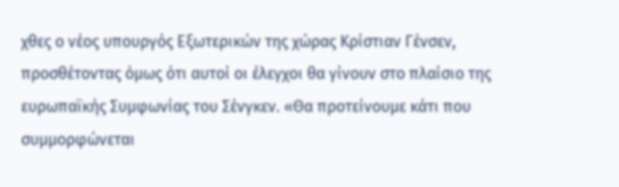χθες ο νέος υπουργός Εξωτερικών της χώρας Κρίστιαν Γένσεν, προσθέτοντας όμως ότι αυτοί οι έλεγχοι θα γίνουν στο πλαίσιο της ευρωπαϊκής Συμφωνίας του Σένγκεν. «Θα προτείνουμε κάτι που συμμορφώνεται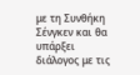με τη Συνθήκη Σένγκεν και θα υπάρξει διάλογος με τις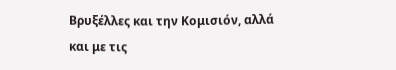Βρυξέλλες και την Κομισιόν, αλλά και με τις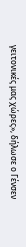γειτονικές μας χώρες», δήλωσε ο Γένσεν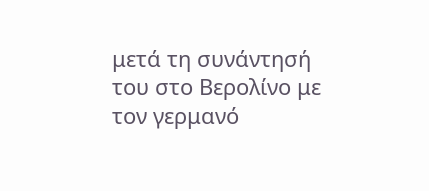μετά τη συνάντησή του στο Βερολίνο με τον γερμανό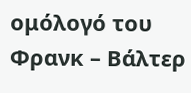ομόλογό του Φρανκ – Βάλτερ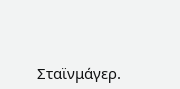Σταϊνμάγερ.